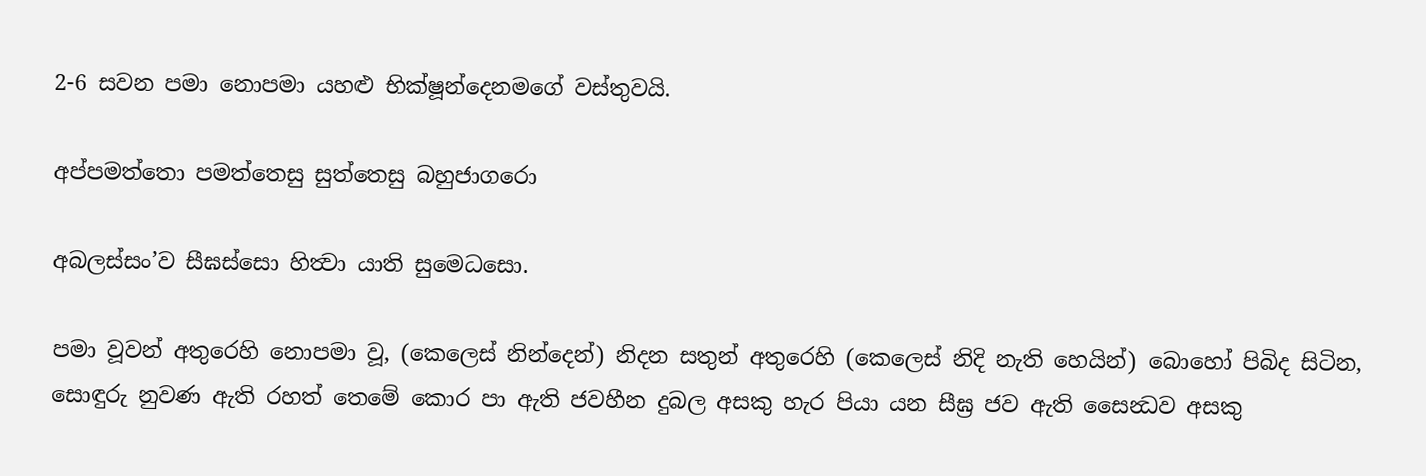2-6 සවන පමා නොපමා යහළු භික්ෂූන්දෙනමගේ වස්තුවයි.

අප්පමත්තො පමත්තෙසු සුත්තෙසු බහුජාගරො

අබලස්සං’ව සීඝස්සො හිත්‍වා යාති සුමෙධසො.

පමා වූවන් අතුරෙහි නොපමා වූ, (කෙලෙස් නින්දෙන්) නිදන සතුන් අතුරෙහි (කෙලෙස් නිදි නැති හෙයින්) බොහෝ පිබිද සිටින, සොඳුරු නුවණ ඇති රහත් තෙමේ කොර පා ඇති ජවහීන දුබල අසකු හැර පියා යන සීඝ්‍ර ජව ඇති සෛන්‍ධව අසකු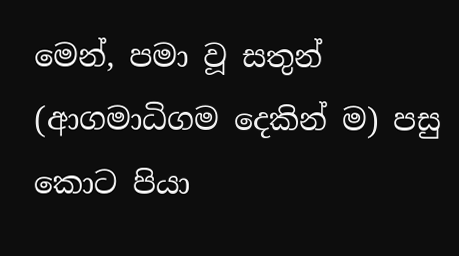මෙන්, පමා වූ සතුන් (ආගමාධිගම දෙකින් ම) පසු කොට පියා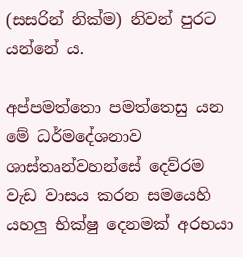(සසරින් නික්ම) නිවන් පුරට යන්නේ ය.

අප්පමත්තො පමත්තෙසු යන මේ ධර්මදේශනාව ශාස්තෘන්වහන්සේ දෙව්රම වැඩ වාසය කරන සමයෙහි යහලු භික්ෂු දෙනමක් අරභයා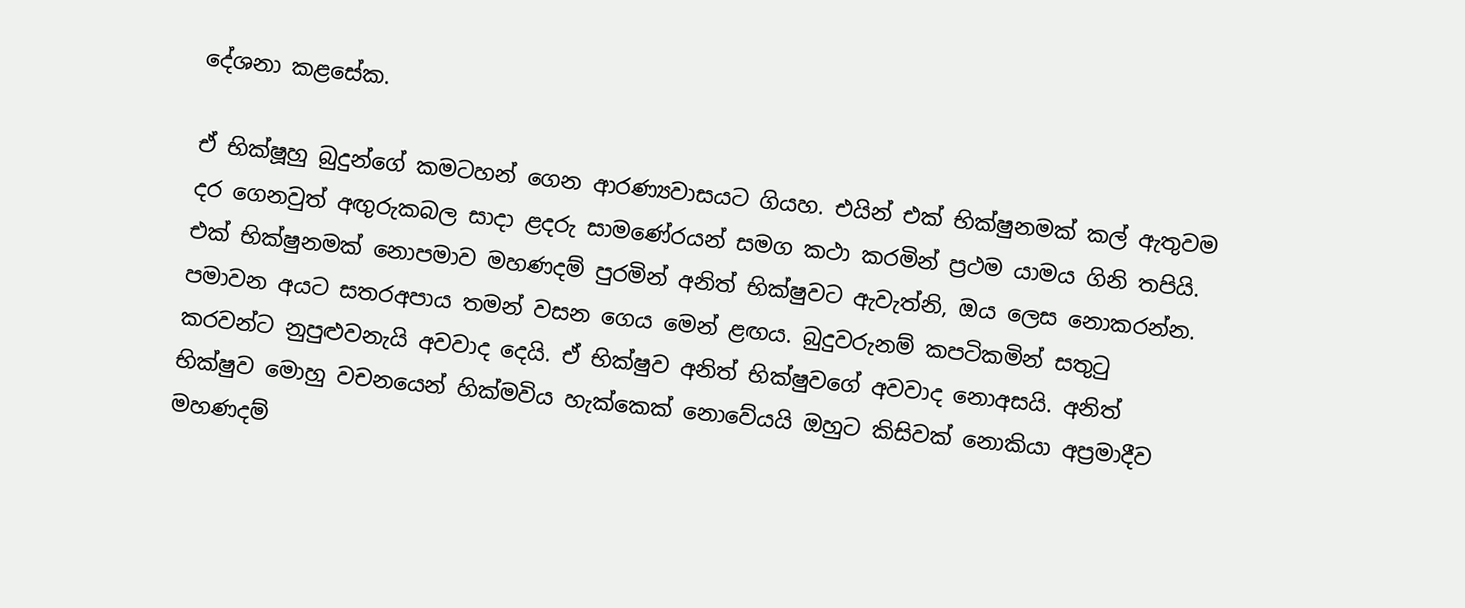දේශනා කළසේක.

ඒ භික්ෂූහු බුදුන්ගේ කමටහන් ගෙන ආරණ්‍යවාසයට ගියහ. එයින් එක් භික්ෂුනමක් කල් ඇතුවම දර ගෙනවුත් අඟුරුකබල සාදා ළදරු සාමණේරයන් සමග කථා කරමින් ප්‍ර‍ථම යාමය ගිනි තපියි. එක් භික්ෂුනමක් නොපමාව මහණදම් පුරමින් අනිත් භික්ෂුවට ඇවැත්නි, ඔය ලෙස නොකරන්න. පමාවන අයට සතරඅපාය තමන් වසන ගෙය මෙන් ළඟය. බුදුවරුනම් කපටිකමින් සතුටු කරවන්ට නුපුළුවනැයි අවවාද දෙයි. ඒ භික්ෂුව අනිත් භික්ෂුවගේ අවවාද නොඅසයි. අනිත් භික්ෂුව මොහු වචනයෙන් හික්මවිය හැක්කෙක් නොවේයයි ඔහුට කිසිවක් නොකියා අප්‍ර‍මාදීව මහණදම්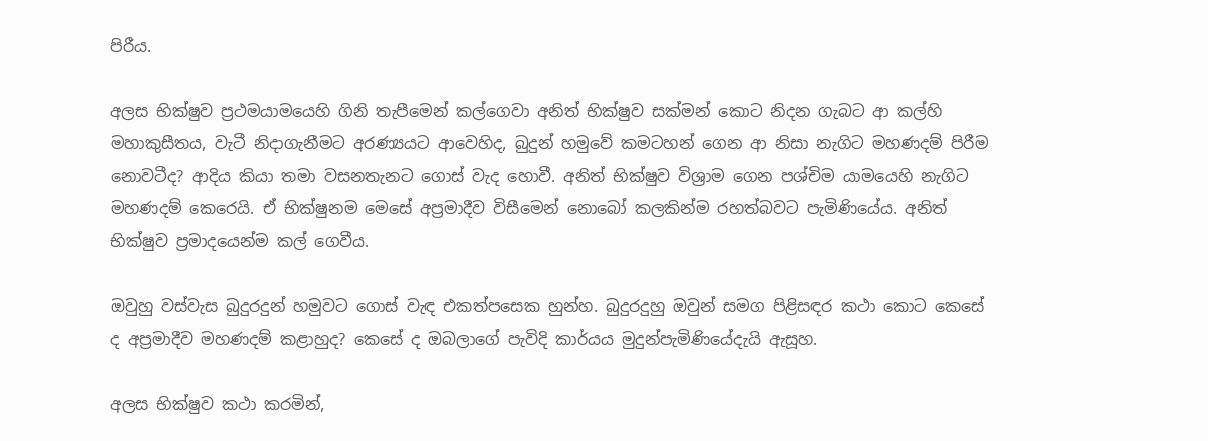පිරීය.

අලස භික්ෂුව ප්‍ර‍ථමයාමයෙහි ගිනි තැපීමෙන් කල්ගෙවා අනිත් භික්ෂුව සක්මන් කොට නිදන ගැබට ආ කල්හි මහාකුසීතය, වැටී නිදාගැනීමට අරණ්‍යයට ආවෙහිද, බුදුන් හමුවේ කමටහන් ගෙන ආ නිසා නැගිට මහණදම් පිරීම නොවටීද? ආදිය කියා තමා වසනතැනට ගොස් වැද හොවී. අනිත් භික්ෂුව විශ්‍රාම ගෙන පශ්චිම යාමයෙහි නැගිට මහණදම් කෙරෙයි. ඒ භික්ෂුනම මෙසේ අප්‍ර‍මාදීව විසීමෙන් නොබෝ කලකින්ම රහත්බවට පැමිණියේය. අනිත් භික්ෂුව ප්‍ර‍මාදයෙන්ම කල් ගෙවීය.

ඔවුහු වස්වැස බුදුරදුන් හමුවට ගොස් වැඳ එකත්පසෙක හුන්හ. බුදුරදුහු ඔවුන් සමග පිළිසඳර කථා කොට කෙසේ ද අප්‍ර‍මාදීව මහණදම් කළාහුද? කෙසේ ද ඔබලාගේ පැවිදි කාර්යය මුදුන්පැමිණියේදැයි ඇසූහ.

අලස භික්ෂුව කථා කරමින්,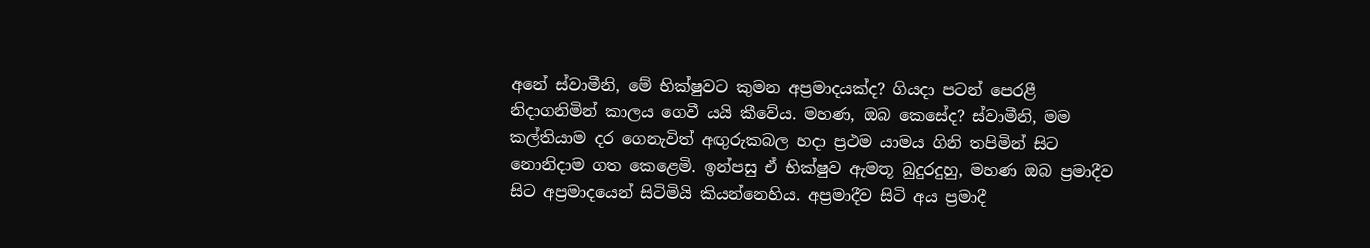අනේ ස්වාමීනි, මේ භික්ෂුවට කුමන අප්‍ර‍මාදයක්ද? ගියදා පටන් පෙරළී නිදාගනිමින් කාලය ගෙවී යයි කීවේය. මහණ, ඔබ කෙසේද? ස්වාමීනි, මම කල්තියාම දර ගෙනැවිත් අඟුරුකබල හදා ප්‍ර‍ථම යාමය ගිනි තපිමින් සිට නොනිදාම ගත කෙළෙමි. ඉන්පසු ඒ භික්ෂුව ඇමතූ බුදුරදුහු, මහණ ඔබ ප්‍ර‍මාදීව සිට අප්‍ර‍මාදයෙන් සිටිමියි කියන්නෙහිය. අප්‍ර‍මාදීව සිටි අය ප්‍ර‍මාදී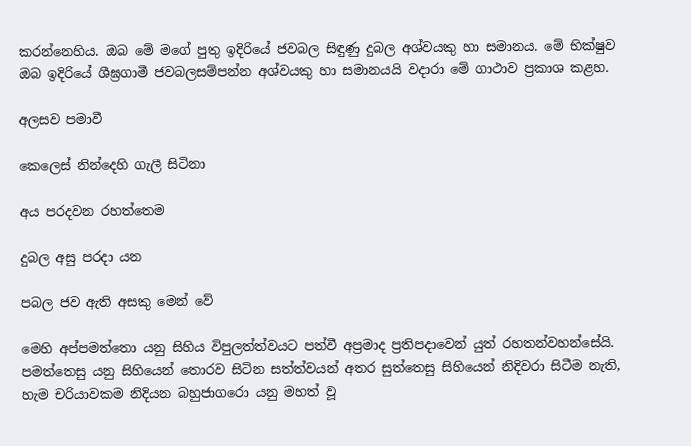කරන්නෙහිය. ඔබ මේ මගේ පුතු ඉදිරියේ ජවබල සිඳුණු දුබල අශ්වයකු හා සමානය. මේ භික්ෂුව ඔබ ඉදිරියේ ශීඝ්‍ර‍ගාමී ජවබලසම්පන්න අශ්වයකු හා සමානයයි වදාරා මේ ගාථාව ප්‍ර‍කාශ කළහ.

අලසව පමාවී

කෙලෙස් නින්දෙහි ගැලී සිටිනා

අය පරදවන රහත්තෙම

දුබල අසු පරදා යන

පබල ජව ඇති අසකු මෙන් වේ

මෙහි අප්පමත්තො යනු සිහිය විපුලත්ත්වයට පත්වී අප්‍ර‍මාද ප්‍ර‍තිපදාවෙන් යුත් රහතන්වහන්සේයි. පමත්තෙසු යනු සිහියෙන් තොරව සිටින සත්ත්වයන් අතර සුත්තෙසු සිහියෙන් නිදිවරා සිටීම නැති, හැම චරියාවකම නිදියන බහුජාගරො යනු මහත් වූ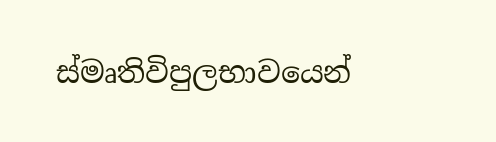ස්මෘතිවිපුලභාවයෙන්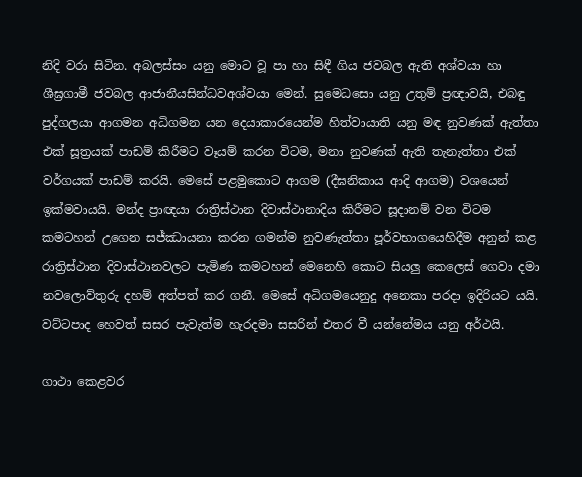නිදි වරා සිටින. අබලස්සං යනු මොට වූ පා හා සිඳී ගිය ජවබල ඇති අශ්වයා හා ශීඝ්‍ර‍ගාමී ජවබල ආජානීයසින්ධවඅශ්වයා මෙන්. සුමෙධසො යනු උතුම් ප්‍ර‍ඥාවයි, එබඳු පුද්ගලයා ආගමන අධිගමන යන දෙයාකාරයෙන්ම හිත්වායාති යනු මඳ නුවණක් ඇත්තා එක් සූත්‍ර‍යක් පාඩම් කිරීමට වෑයම් කරන විටම, මනා නුවණක් ඇති තැනැත්තා එක් වර්ගයක් පාඩම් කරයි. මෙසේ පළමුකොට ආගම (දීඝනිකාය ආදි ආගම) වශයෙන් ඉක්මවායයි. මන්ද ප්‍රාඥයා රාත්‍රිස්ථාන දිවාස්ථානාදිය කිරීමට සූදානම් වන විටම කමටහන් උගෙන සජ්ඣායනා කරන ගමන්ම නුවණැත්තා පූර්වභාගයෙහිදීම අනුන් කළ රාත්‍රිස්ථාන දිවාස්ථානවලට පැමිණ කමටහන් මෙනෙහි කොට සියලු කෙලෙස් ගෙවා දමා නවලොව්තුරු දහම් අත්පත් කර ගනී. මෙසේ අධිගමයෙනුදු අනෙකා පරදා ඉදිරියට යයි. වට්ටපාද හෙවත් සසර පැවැත්ම හැරදමා සසරින් එතර වී යන්නේමය යනු අර්ථයි.

ගාථා කෙළවර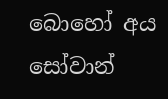බොහෝ අය සෝවාන්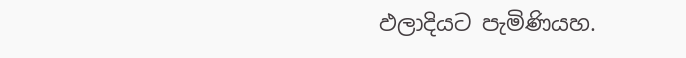ඵලාදියට පැමිණියහ.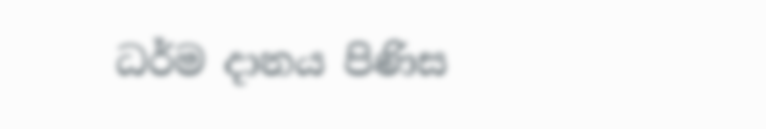ධර්ම දානය පිණිස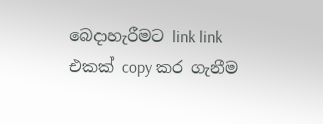බෙදාහැරීමට link link එකක් copy කර ගැනීම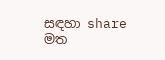සඳහා share මත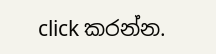click කරන්න.